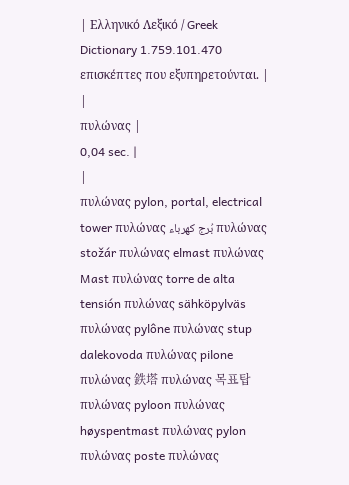| Ελληνικό Λεξικό / Greek Dictionary 1.759.101.470 επισκέπτες που εξυπηρετούνται. |
|
πυλώνας |
0,04 sec. |
|
πυλώνας pylon, portal, electrical tower πυλώνας بُرج كهرباء πυλώνας stožár πυλώνας elmast πυλώνας Mast πυλώνας torre de alta tensión πυλώνας sähköpylväs πυλώνας pylône πυλώνας stup dalekovoda πυλώνας pilone πυλώνας 鉄塔 πυλώνας 목표탑 πυλώνας pyloon πυλώνας høyspentmast πυλώνας pylon πυλώνας poste πυλώνας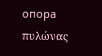опора πυλώνας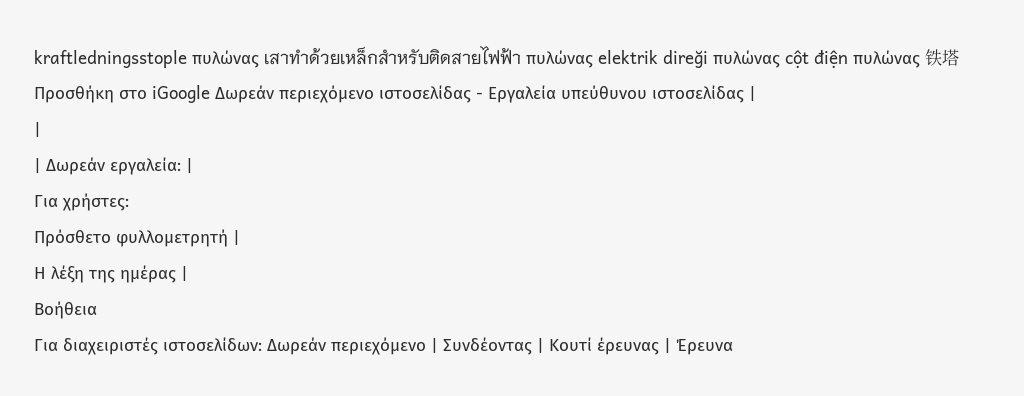kraftledningsstople πυλώνας เสาทำด้วยเหล็กสำหรับติดสายไฟฟ้า πυλώνας elektrik direği πυλώνας cột điện πυλώνας 铁塔 Προσθήκη στο iGoogle Δωρεάν περιεχόμενο ιστοσελίδας - Εργαλεία υπεύθυνου ιστοσελίδας |
|
| Δωρεάν εργαλεία: |
Για χρήστες:
Πρόσθετο φυλλομετρητή |
Η λέξη της ημέρας |
Βοήθεια
Για διαχειριστές ιστοσελίδων: Δωρεάν περιεχόμενο | Συνδέοντας | Κουτί έρευνας | Έρευνα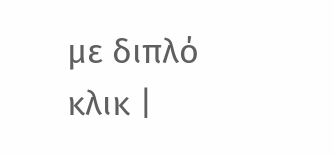με διπλό κλικ |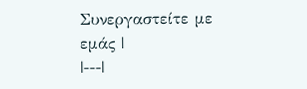Συνεργαστείτε με εμάς |
|---|